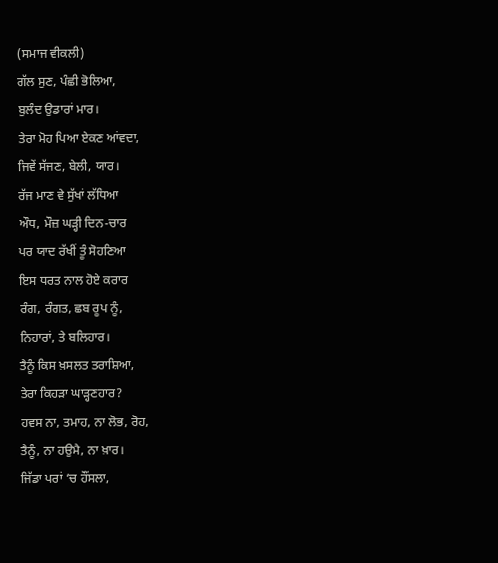(ਸਮਾਜ ਵੀਕਲੀ)
ਗੱਲ ਸੁਣ, ਪੰਛੀ ਭੋਲਿਆ,
ਬੁਲੰਦ ਉਡਾਰਾਂ ਮਾਰ।
ਤੇਰਾ ਮੋਹ ਪਿਆ ਏਕਣ ਆਂਵਦਾ,
ਜਿਵੇਂ ਸੱਜਣ, ਬੇਲੀ, ਯਾਰ।
ਰੱਜ ਮਾਣ ਵੇ ਸੁੱਖਾਂ ਲੱਧਿਆ
ਔਧ, ਮੌਜ਼ ਘੜ੍ਹੀ ਦਿਨ-ਚਾਰ
ਪਰ ਯਾਦ ਰੱਖੀਂ ਤੂੰ ਸੋਹਣਿਆ
ਇਸ ਧਰਤ ਨਾਲ ਹੋਏ ਕਰਾਰ
ਰੰਗ, ਰੰਗਤ, ਛਬ ਰੂਪ ਨੂੰ,
ਨਿਹਾਰਾਂ, ਤੇ ਬਲਿਹਾਰ।
ਤੈਨੂੰ ਕਿਸ ਖ਼ਸਲਤ ਤਰਾਸ਼ਿਆ,
ਤੇਰਾ ਕਿਹੜਾ ਘਾੜ੍ਹਣਹਾਰ?
ਹਵਸ ਨਾ, ਤਮਾਹ, ਨਾ ਲੋਭ, ਰੋਹ,
ਤੈਨੂੰ, ਨਾ ਹਉਮੈ, ਨਾ ਖ਼ਾਰ।
ਜਿੱਡਾ ਪਰਾਂ ‘ਚ ਹੌਂਸਲਾ,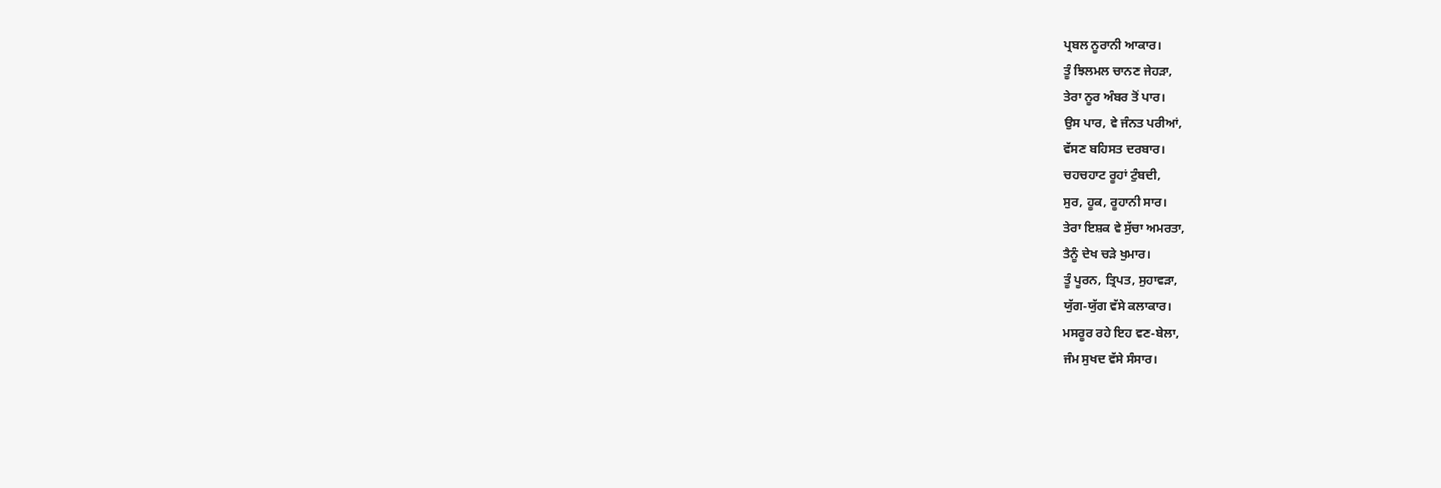ਪ੍ਰਬਲ ਨੂਰਾਨੀ ਆਕਾਰ।
ਤੂੰ ਝਿਲਮਲ ਚਾਨਣ ਜੇਹੜਾ,
ਤੇਰਾ ਨੂਰ ਅੰਬਰ ਤੋਂ ਪਾਰ।
ਉਸ ਪਾਰ, ਵੇ ਜੰਨਤ ਪਰੀਆਂ,
ਵੱਸਣ ਬਹਿਸਤ ਦਰਬਾਰ।
ਚਹਚਹਾਟ ਰੂਹਾਂ ਟੁੰਬਦੀ,
ਸੁਰ, ਹੂਕ, ਰੂਹਾਨੀ ਸਾਰ।
ਤੇਰਾ ਇਸ਼ਕ ਵੇ ਸੁੱਚਾ ਅਮਰਤਾ,
ਤੈਨੂੰ ਦੇਖ ਚੜੇ ਖੁਮਾਰ।
ਤੂੰ ਪੂਰਨ, ਤ੍ਰਿਪਤ, ਸੁਹਾਵੜਾ,
ਯੁੱਗ-ਯੁੱਗ ਵੱਸੇ ਕਲਾਕਾਰ।
ਮਸਰੂਰ ਰਹੇ ਇਹ ਵਣ-ਬੇਲਾ,
ਜੰਮ ਸੁਖਦ ਵੱਸੇ ਸੰਸਾਰ।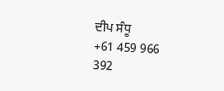ਦੀਪ ਸੰਧੂ
+61 459 966 392